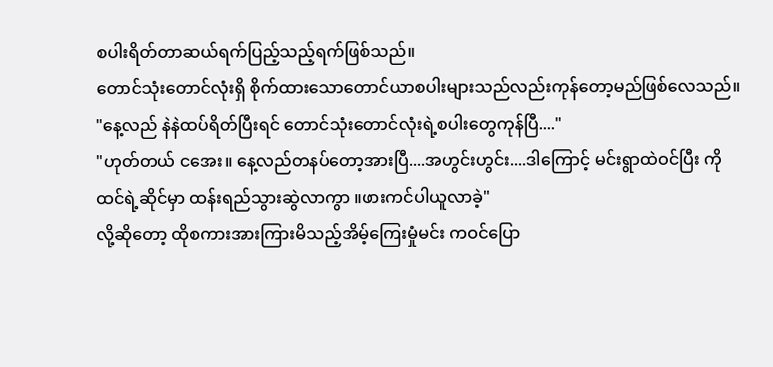စပါးရိတ်တာဆယ်ရက်ပြည့်သည့်ရက်ဖြစ်သည်။
တောင်သုံးတောင်လုံးရှိ စိုက်ထားသောတောင်ယာစပါးများသည်လည်းကုန်တော့မည်ဖြစ်လေသည်။
"နေ့လည် နဲနဲထပ်ရိတ်ပြီးရင် တောင်သုံးတောင်လုံးရဲ့စပါးတွေကုန်ပြီ...."
"ဟုတ်တယ် ငအေး။ နေ့လည်တနပ်တော့အားပြီ....အဟွင်းဟွင်း....ဒါကြောင့် မင်းရွာထဲဝင်ပြီး ကိုထင်ရဲ့ဆိုင်မှာ ထန်းရည်သွားဆွဲလာကွာ ။ဖားကင်ပါယူလာခဲ့"
လို့ဆိုတော့ ထိုစကားအားကြားမိသည့်အိမ့်ကြေးမှုံမင်း ကဝင်ပြော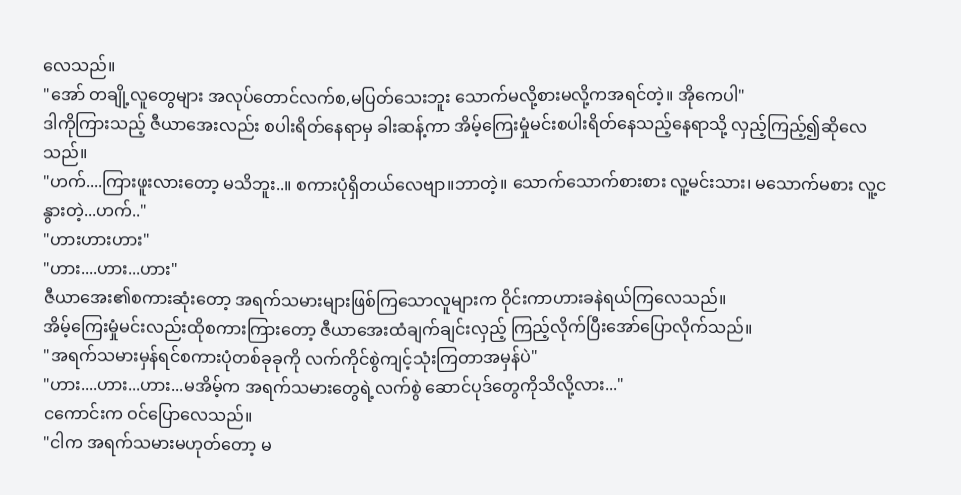လေသည်။
"အော် တချို့လူတွေများ အလုပ်တောင်လက်စ,မပြတ်သေးဘူး သောက်မလို့စားမလို့ကအရင်တဲ့။ အိုကေပါ"
ဒါကိုကြားသည့် ဇီယာအေးလည်း စပါးရိတ်နေရာမှ ခါးဆန့်ကာ အိမ့်ကြေးမှုံမင်းစပါးရိတ်နေသည့်နေရာသို့ လှည့်ကြည့်၍ဆိုလေသည်။
"ဟက်....ကြားဖူးလားတော့ မသိဘူး..။ စကားပုံရှိတယ်လေဗျာ။ဘာတဲ့။ သောက်သောက်စားစား လူ့မင်းသား၊ မသောက်မစား လူ့ငနွားတဲ့...ဟက်.."
"ဟားဟားဟား"
"ဟား....ဟား...ဟား"
ဇီယာအေး၏စကားဆုံးတော့ အရက်သမားများဖြစ်ကြသောလူများက ဝိုင်းကာဟားခနဲရယ်ကြလေသည်။
အိမ့်ကြေးမှုံမင်းလည်းထိုစကားကြားတော့ ဇီယာအေးထံချက်ချင်းလှည့် ကြည့်လိုက်ပြီးအော်ပြောလိုက်သည်။
"အရက်သမားမှန်ရင်စကားပုံတစ်ခုခုကို လက်ကိုင်စွဲကျင့်သုံးကြတာအမှန်ပဲ"
"ဟား....ဟား...ဟား...မအိမ့်က အရက်သမားတွေရဲ့လက်စွဲ ဆောင်ပုဒ်တွေကိုသိလို့လား..."
ငကောင်းက ဝင်ပြောလေသည်။
"ငါက အရက်သမားမဟုတ်တော့ မ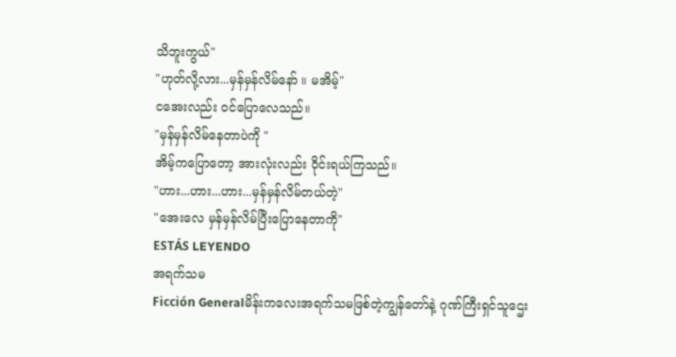သိဘူးကွယ်"
"ဟုတ်လို့လား...မှန်မှန်လိမ်နော် ။ မအိမ့်"
ငအေးလည်း ဝင်ပြောလေသည်။
"မှန်မှန်လိမ်နေတာပဲကို "
အိမ့်ကပြောတော့ အားလုံးလည်း ဝိုင်းရယ်ကြသည်။
"ဟား...ဟား...ဟား...မှန်မှန်လိမ်တယ်တဲ့"
"အေးလေ မှန်မှန်လိမ်ပြီးပြောနေတာကို"
ESTÁS LEYENDO
အရက်သမ
Ficción Generalမိန်းကလေးအရက်သမဖြစ်တဲ့ကျွန်တော်နဲ့ ဂုဏ်ကြီးရှင်သူဌေး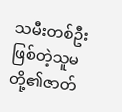သမီးတစ်ဦးဖြစ်တဲ့သူမ တို့၏ဇာတ်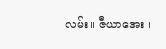လမ်း။ ဇီယာအေး ၊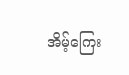အိမ့်ကြေး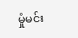မှုံမင်း